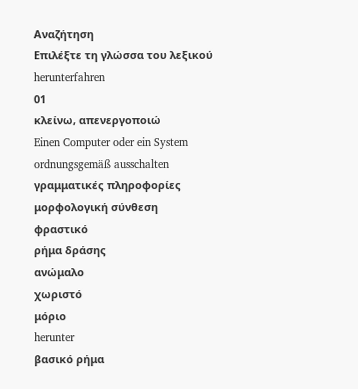Αναζήτηση
Επιλέξτε τη γλώσσα του λεξικού
herunterfahren
01
κλείνω, απενεργοποιώ
Einen Computer oder ein System ordnungsgemäß ausschalten
γραμματικές πληροφορίες
μορφολογική σύνθεση
φραστικό
ρήμα δράσης
ανώμαλο
χωριστό
μόριο
herunter
βασικό ρήμα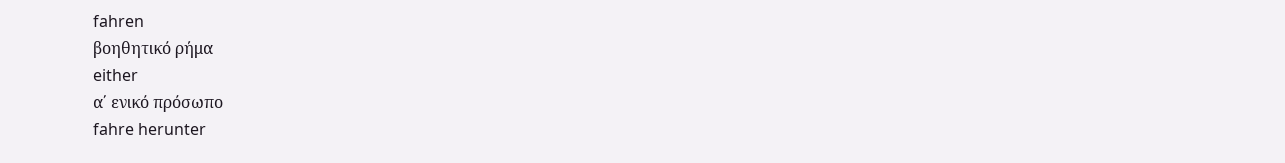fahren
βοηθητικό ρήμα
either
α΄ ενικό πρόσωπο
fahre herunter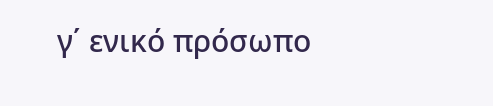γ΄ ενικό πρόσωπο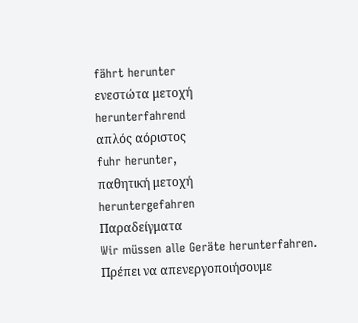fährt herunter
ενεστώτα μετοχή
herunterfahrend
απλός αόριστος
fuhr herunter,
παθητική μετοχή
heruntergefahren
Παραδείγματα
Wir müssen alle Geräte herunterfahren.
Πρέπει να απενεργοποιήσουμε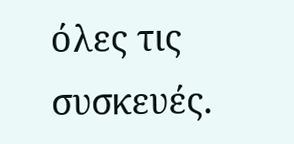όλες τις συσκευές.